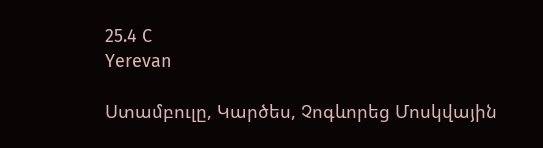25.4 C
Yerevan

Ստամբուլը, Կարծես, Չոգևորեց Մոսկվային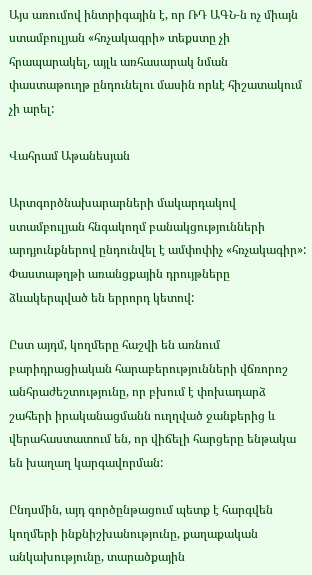Այս առումով ինտրիգային է, որ ՌԴ ԱԳՆ‑ն ոչ միայն ստամբուլյան «հռչակագրի» տեքստը չի հրապարակել, այլև առհասարակ նման փաստաթուղթ ընդունելու մասին որևէ հիշատակում չի արել:

Վահրամ Աթանեսյան

Արտգործնախարարների մակարդակով ստամբուլյան հնգակողմ բանակցությունների արդյունքներով ընդունվել է ամփոփիչ «հռչակագիր»: Փաստաթղթի առանցքային դրույթները ձևակերպված են երրորդ կետով:

Ըստ այդմ, կողմերը հաշվի են առնում բարիդրացիական հարաբերությունների վճռորոշ անհրաժեշտությունը, որ բխում է փոխադարձ շահերի իրականացմանն ուղղված ջանքերից և վերահաստատում են, որ վիճելի հարցերը ենթակա են խաղաղ կարգավորման:

Ընդսմին, այդ գործընթացում պետք է հարգվեն կողմերի ինքնիշխանությունը, քաղաքական անկախությունը, տարածքային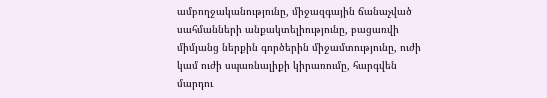ամբողջականությունը, միջազգային ճանաչված սահմանների անքակտելիությունը, բացառվի միմյանց ներքին գործերին միջամտությունը, ուժի կամ ուժի սպառնալիքի կիրառումը, հարգվեն մարդու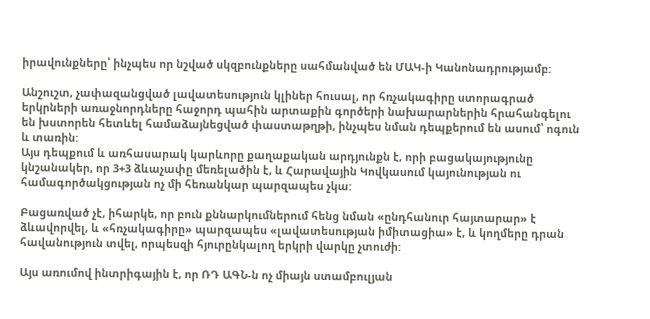իրավունքները՝ ինչպես որ նշված սկզբունքները սահմանված են ՄԱԿ‑ի Կանոնադրությամբ:

Անշուշտ, չափազանցված լավատեսություն կլիներ հուսալ, որ հռչակագիրը ստորագրած երկրների առաջնորդները հաջորդ պահին արտաքին գործերի նախարարներին հրահանգելու են խստորեն հետևել համաձայնեցված փաստաթղթի, ինչպես նման դեպքերում են ասում՝ ոգուն և տառին:
Այս դեպքում և առհասարակ կարևորը քաղաքական արդյունքն է, որի բացակայությունը կնշանակեր, որ 3+3 ձևաչափը մեռելածին է, և Հարավային Կովկասում կայունության ու համագործակցության ոչ մի հեռանկար պարզապես չկա:

Բացառված չէ, իհարկե, որ բուն քննարկումներում հենց նման «ընդհանուր հայտարար» է ձևավորվել, և «հռչակագիրը» պարզապես «լավատեսության իմիտացիա» է, և կողմերը դրան հավանություն տվել, որպեսզի հյուրընկալող երկրի վարկը չտուժի:

Այս առումով ինտրիգային է, որ ՌԴ ԱԳՆ‑ն ոչ միայն ստամբուլյան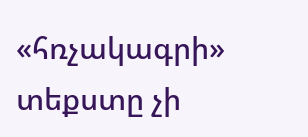«հռչակագրի» տեքստը չի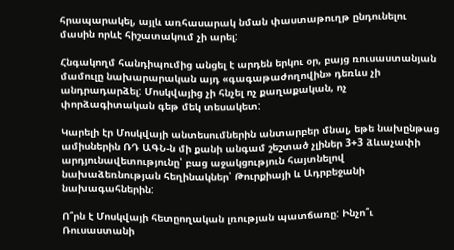հրապարակել, այլև առհասարակ նման փաստաթուղթ ընդունելու մասին որևէ հիշատակում չի արել:

Հնգակողմ հանդիպումից անցել է արդեն երկու օր, բայց ռուսաստանյան մամուլը նախարարական այդ «գագաթաժողովին» դեռևս չի անդրադարձել: Մոսկվայից չի հնչել ոչ քաղաքական, ոչ փորձագիտական գեթ մեկ տեսակետ:

Կարելի էր Մոսկվայի անտեսումներին անտարբեր մնալ, եթե նախընթաց ամիսներին ՌԴ ԱԳՆ‑ն մի քանի անգամ շեշտած չլիներ 3+3 ձևաչափի արդյունավետությունը՝ բաց աջակցություն հայտնելով նախաձեռնության հեղինակներ՝ Թուրքիայի և Ադրբեջանի նախագահներին:

Ո՞րն է Մոսկվայի հետըողական լռության պատճառը: Ինչո՞ւ Ռուսաստանի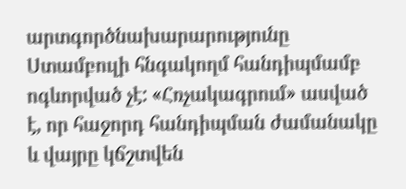արտգործնախարարությունը Ստամբուլի հնգակողմ հանդիպմամբ ոգևորված չէ: «Հռչակագրում» ասված է, որ հաջորդ հանդիպման ժամանակը և վայրը կճշտվեն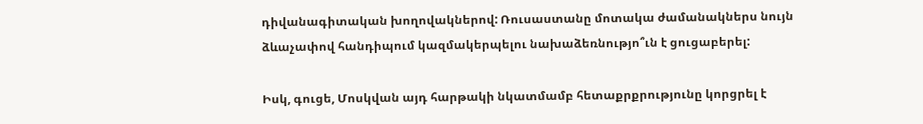դիվանագիտական խողովակներով: Ռուսաստանը մոտակա ժամանակներս նույն ձևաչափով հանդիպում կազմակերպելու նախաձեռնությո՞ւն է ցուցաբերել:

Իսկ, գուցե, Մոսկվան այդ հարթակի նկատմամբ հետաքրքրությունը կորցրել է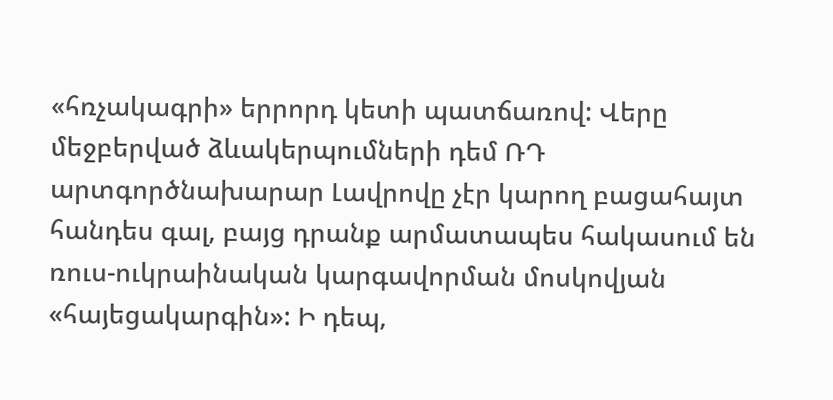«հռչակագրի» երրորդ կետի պատճառով: Վերը մեջբերված ձևակերպումների դեմ ՌԴ արտգործնախարար Լավրովը չէր կարող բացահայտ հանդես գալ, բայց դրանք արմատապես հակասում են ռուս-ուկրաինական կարգավորման մոսկովյան «հայեցակարգին»: Ի դեպ,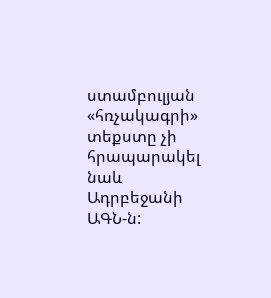ստամբուլյան «հռչակագրի» տեքստը չի հրապարակել նաև Ադրբեջանի ԱԳՆ‑ն: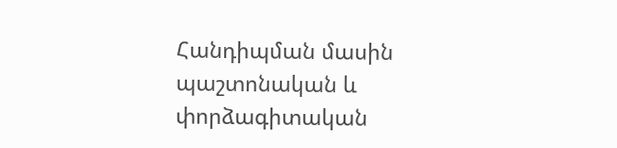Հանդիպման մասին պաշտոնական և փորձագիտական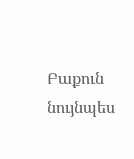Բաքուն նույնպես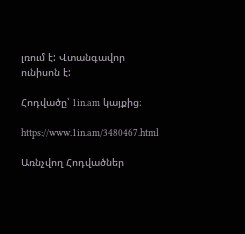լռում է: Վտանգավոր ունիսոն է:

Հոդվածը՝ 1in.am կայքից։

https://www.1in.am/3480467.html

Առնչվող Հոդվածներ